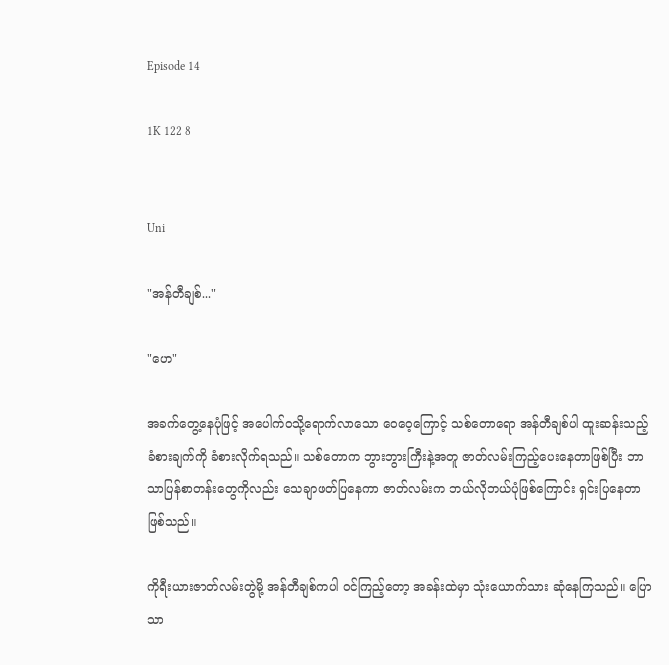Episode 14

1K 122 8


Uni

"အန်တီချစ်..."

"ဟေ"

အခက်တွေ့နေပုံဖြင့် အပေါက်ဝသို့ရောက်လာသော ဝေဝေ့ကြောင့် သစ်တောရော အန်တီချစ်ပါ ထူးဆန်းသည့် ခံစားချက်ကို ခံစားလိုက်ရသည်။ သစ်တောက ဘွားဘွားကြီးနဲ့အတူ ဇာတ်လမ်းကြည့်ပေးနေတာဖြစ်ပြီး ဘာသာပြန်စာတန်းတွေကိုလည်း သေချာဖတ်ပြနေကာ ဇာတ်လမ်းက ဘယ်လိုဘယ်ပုံဖြစ်ကြောင်း ရှင်းပြနေတာဖြစ်သည်။

ကိုရီးယားဇာတ်လမ်းတွဲမို့ အန်တီချစ်ကပါ ဝင်ကြည့်တော့ အခန်းထဲမှာ သုံးယောက်သား ဆုံနေကြသည်။ ပြောသာ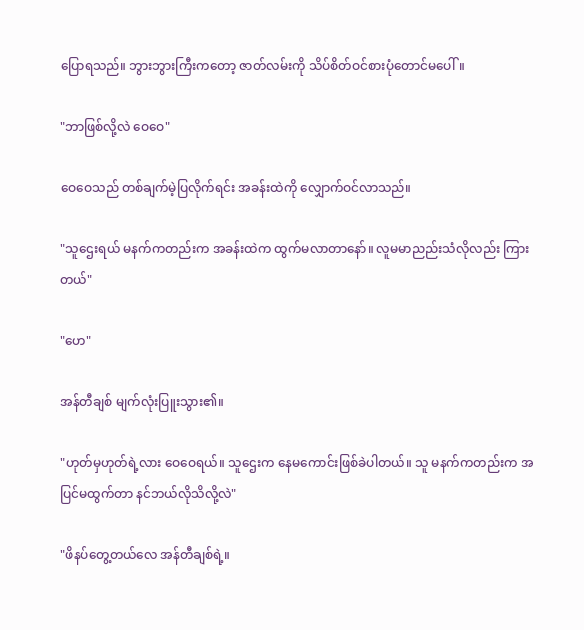ပြောရသည်။ ဘွားဘွားကြီးကတော့ ဇာတ်လမ်းကို သိပ်စိတ်ဝင်စားပုံတောင်မပေါ်။

"ဘာဖြစ်လို့လဲ ဝေဝေ"

ဝေဝေသည် တစ်ချက်မဲ့ပြလိုက်ရင်း အခန်းထဲကို လျှောက်ဝင်လာသည်။

"သူဌေးရယ် မနက်ကတည်းက အခန်းထဲက ထွက်မလာတာနော်။ လူမမာညည်းသံလိုလည်း ကြားတယ်"

"ဟေ"

အန်တီချစ် မျက်လုံးပြူးသွား၏။

"ဟုတ်မှဟုတ်ရဲ့လား ဝေဝေရယ်။ သူဌေးက နေမကောင်းဖြစ်ခဲပါတယ်။ သူ မနက်ကတည်းက အပြင်မထွက်တာ နင်ဘယ်လိုသိလို့လဲ"

"ဖိနပ်တွေ့တယ်လေ အန်တီချစ်ရဲ့။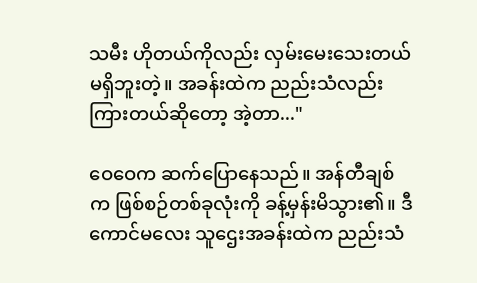သမီး ဟိုတယ်ကိုလည်း လှမ်းမေးသေးတယ် မရှိဘူးတဲ့။ အခန်းထဲက ညည်းသံလည်း ကြားတယ်ဆိုတော့ အဲ့တာ..."

ဝေဝေက ဆက်ပြောနေသည်။ အန်တီချစ်က ဖြစ်စဉ်တစ်ခုလုံးကို ခန့်မှန်းမိသွား၏။ ဒီကောင်မလေး သူဌေးအခန်းထဲက ညည်းသံ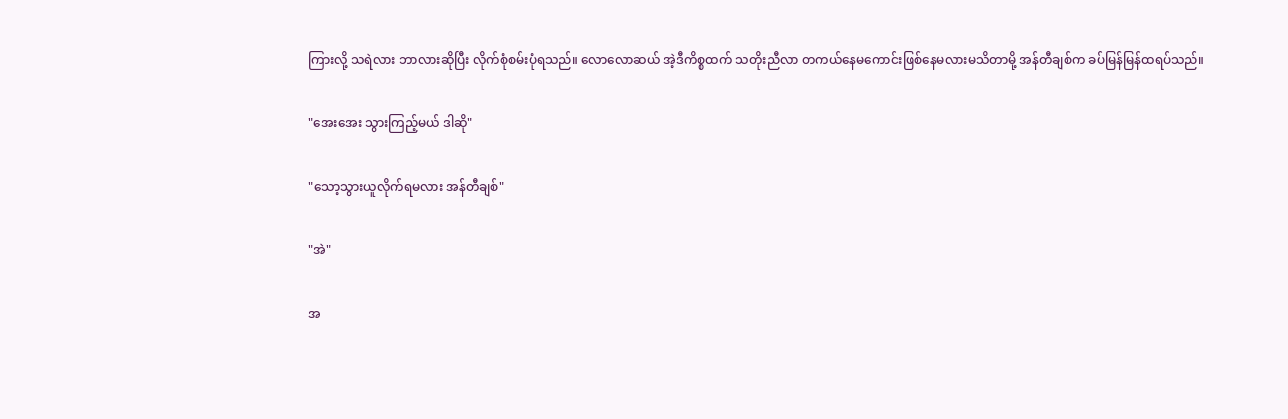ကြားလို့ သရဲလား ဘာလားဆိုပြီး လိုက်စုံစမ်းပုံရသည်။ လောလောဆယ် အဲ့ဒီကိစ္စထက် သတိုးညီလာ တကယ်နေမကောင်းဖြစ်နေမလားမသိတာမို့ အန်တီချစ်က ခပ်မြန်မြန်ထရပ်သည်။

"အေးအေး သွားကြည့်မယ် ဒါဆို"

"သော့သွားယူလိုက်ရမလား အန်တီချစ်"

"အဲ"

အ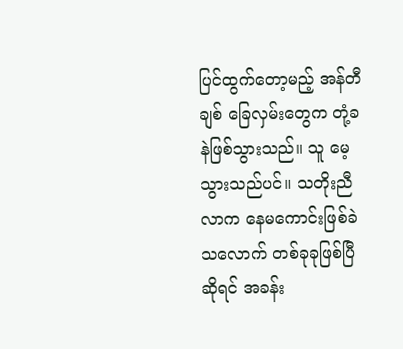ပြင်ထွက်တော့မည့် အန်တီချစ် ခြေလှမ်းတွေက တုံ့ခနဲဖြစ်သွားသည်။ သူ မေ့သွားသည်ပင်။ သတိုးညီလာက နေမကောင်းဖြစ်ခဲသလောက် တစ်ခုခုဖြစ်ပြီဆိုရင် အခန်း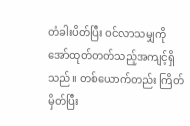တံခါးပိတ်ပြီး ဝင်လာသမျှကို အော်ထုတ်တတ်သည့်အကျင့်ရှိသည်။ တစ်ယောက်တည်း ကြိတ်မှိတ်ပြီး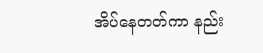အိပ်နေတတ်ကာ နည်း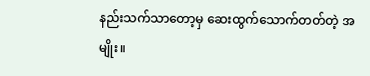နည်းသက်သာတော့မှ ဆေးထွက်သောက်တတ်တဲ့ အမျိုး။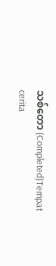သစ်တော (Completed)Tempat cerita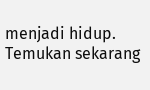menjadi hidup. Temukan sekarang